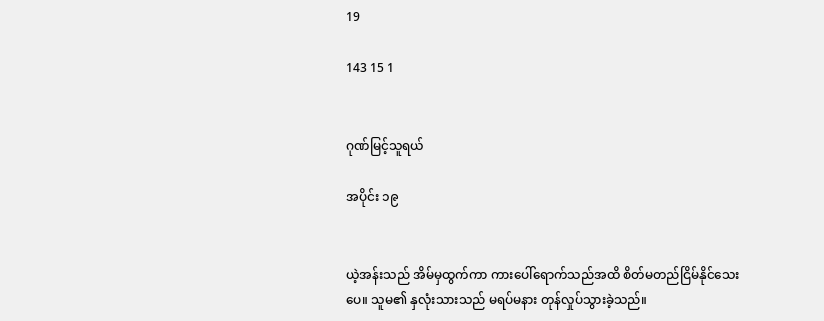19

143 15 1


ဂုဏ်မြင့်သူရယ်

အပိုင်း ၁၉


ယဲ့အန်းသည် အိမ်မှထွက်ကာ ကားပေါ်ရောက်သည်အထိ စိတ်မတည်ငြိမ်နိုင်သေးပေ။ သူမ၏ နှလုံးသားသည် မရပ်မနား တုန်လှုပ်သွားခဲ့သည်။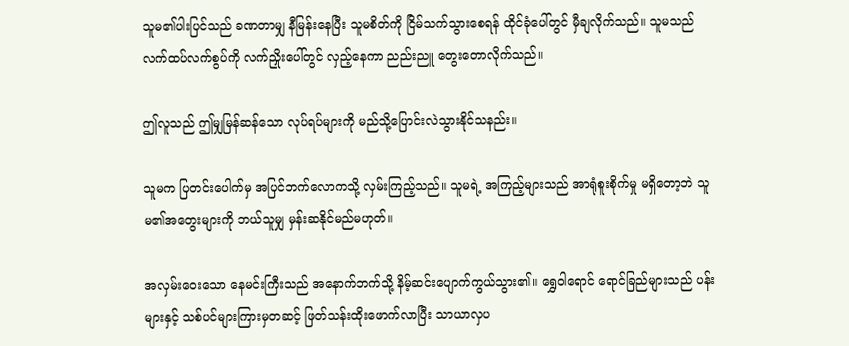သူမ၏ပါးပြင်သည် ခဏတာမျှ နီမြန်းနေပြီး သူမစိတ်ကို ငြိမ်သက်သွားစေရန် ထိုင်ခုံပေါ်တွင် မှီချလိုက်သည်။ သူမသည် လက်ထပ်လက်စွပ်ကို လက်ညှိုးပေါ်တွင် လှည့်နေကာ ညည်းညူ တွေးတောလိုက်သည်။

ဤလူသည် ဤမျှမြန်ဆန်သော လုပ်ရပ်များကို မည်သို့ပြောင်းလဲသွားနိုင်သနည်း။

သူမက ပြတင်းပေါက်မှ အပြင်ဘက်လောကသို့ လှမ်းကြည့်သည်။ သူမရဲ့ အကြည့်များသည် အာရုံစူးစိုက်မှု မရှိတော့ဘဲ သူမ၏အတွေးများကို ဘယ်သူမျှ မှန်းဆနိုင်မည်မဟုတ်။

အလှမ်းဝေးသော နေမင်းကြီးသည် အနောက်ဘက်သို့ နိမ့်ဆင်းပျောက်ကွယ်သွား၏။ ရွှေဝါရောင် ရောင်ခြည်များသည် ပန်းများနှင့် သစ်ပင်များကြားမှတဆင့် ဖြတ်သန်းထိုးဖောက်လာပြီး သာယာလှပ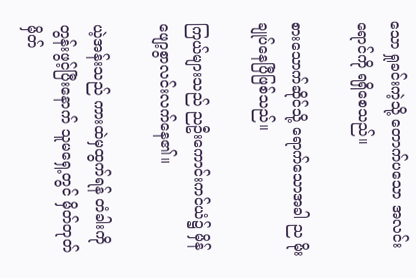သော ရှုခင်းကဲ့သို့ တောက်ပသော အလင်းရောင်ကို ရရှိစေသည်။

စားသောက်ဆိုင်သို့‌ ရောက်သောအခါ ည မိုးချုပ်နေပြီဖြစ်သည်။

ကြယ်များသည် ညဦးကောင်းကင်ယံ၌ မှိန်ဖျော့စွာလင်းလက်နေ၏။

ယဲ့အန်းသည် ကားထဲမှထွက်ရန် တံခါးကိုတွန်းဖွင့်ပြီးနောက် သူမရှေ့တွင် မှိတ်တုတ်မှိတ်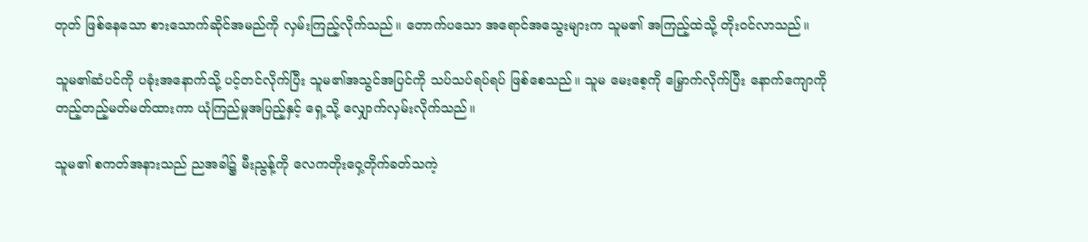တုတ် ဖြစ်နေသော စားသောက်ဆိုင်အမည်ကို လှမ်းကြည့်လိုက်သည်။ တောက်ပသော အရောင်အသွေးများက သူမ၏ အကြည့်ထဲသို့ တိုးဝင်လာသည်။

သူမ၏ဆံပင်ကို ပခုံးအနောက်သို့ ပင့်တင်လိုက်ပြီး သူမ၏အသွင်အပြင်ကို သပ်သပ်ရပ်ရပ် ဖြစ်စေသည်။ သူမ မေးစေ့ကို မြှောက်လိုက်ပြီး နောက်ကျောကို တည့်တည့်မတ်မတ်ထားကာ ယုံကြည်မှုအပြည့်နှင့် ရှေ့သို့ လျှောက်လှမ်းလိုက်သည်။

သူမ၏ စကတ်အနားသည် ညအခါ၌ မီးညွန့်ကို လေကတိုးဝှေ့တိုက်ခတ်သကဲ့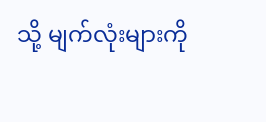သို့ မျက်လုံးများကို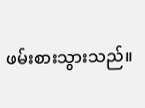ဖမ်းစားသွားသည်။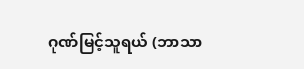ဂုဏ်မြင့်သူရယ် (ဘာသာ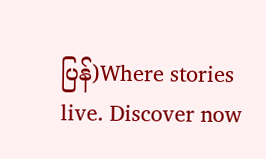ပြန်)Where stories live. Discover now